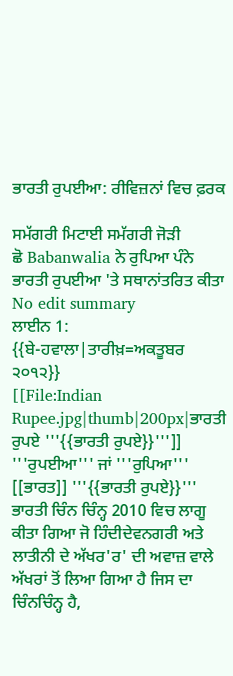ਭਾਰਤੀ ਰੁਪਈਆ: ਰੀਵਿਜ਼ਨਾਂ ਵਿਚ ਫ਼ਰਕ

ਸਮੱਗਰੀ ਮਿਟਾਈ ਸਮੱਗਰੀ ਜੋੜੀ
ਛੋ Babanwalia ਨੇ ਰੁਪਿਆ ਪੰਨੇ ਭਾਰਤੀ ਰੁਪਈਆ 'ਤੇ ਸਥਾਨਾਂਤਰਿਤ ਕੀਤਾ
No edit summary
ਲਾਈਨ 1:
{{ਬੇ-ਹਵਾਲਾ|ਤਾਰੀਖ਼=ਅਕਤੂਬਰ ੨੦੧੨}}
[[File:Indian Rupee.jpg|thumb|200px|ਭਾਰਤੀ ਰੁਪਏ '''{{ਭਾਰਤੀ ਰੁਪਏ}}''']]
'''ਰੁਪਈਆ''' ਜਾਂ '''ਰੁਪਿਆ''' [[ਭਾਰਤ]] '''{{ਭਾਰਤੀ ਰੁਪਏ}}''' ਭਾਰਤੀ ਚਿੰਨ ਚਿੰਨ੍ਹ 2010 ਵਿਚ ਲਾਗੂ ਕੀਤਾ ਗਿਆ ਜੋ ਹਿੰਦੀਦੇਵਨਗਰੀ ਅਤੇ ਲਾਤੀਨੀ ਦੇ ਅੱਖਰ'ਰ' ਦੀ ਅਵਾਜ਼ ਵਾਲੇ ਅੱਖਰਾਂ ਤੋਂ ਲਿਆ ਗਿਆ ਹੈ ਜਿਸ ਦਾ ਚਿੰਨਚਿੰਨ੍ਹ ਹੈ,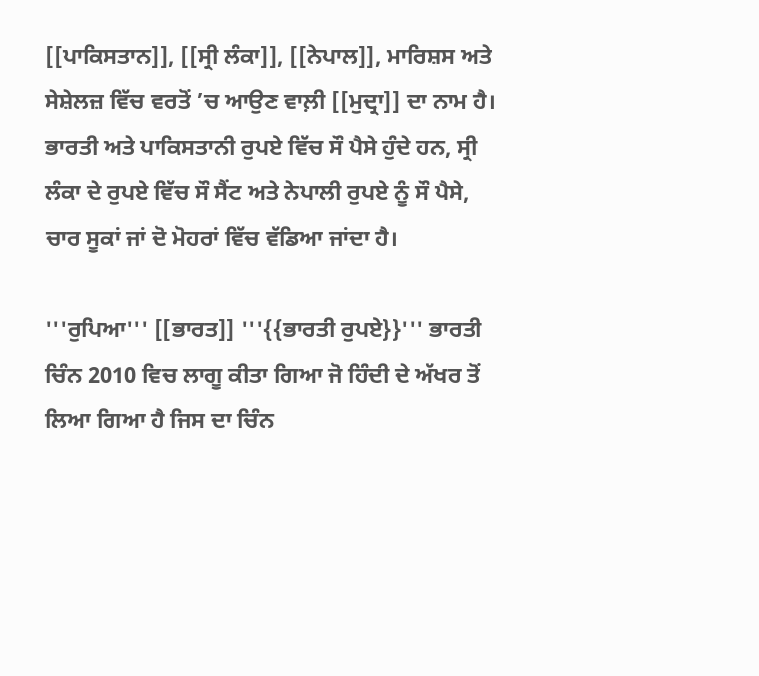[[ਪਾਕਿਸਤਾਨ]], [[ਸ੍ਰੀ ਲੰਕਾ]], [[ਨੇਪਾਲ]], ਮਾਰਿਸ਼ਸ ਅਤੇ ਸੇਸ਼ੇਲਜ਼ ਵਿੱਚ ਵਰਤੋਂ ’ਚ ਆਉਣ ਵਾਲ਼ੀ [[ਮੁਦ੍ਰਾ]] ਦਾ ਨਾਮ ਹੈ। ਭਾਰਤੀ ਅਤੇ ਪਾਕਿਸਤਾਨੀ ਰੁਪਏ ਵਿੱਚ ਸੌ ਪੈਸੇ ਹੁੰਦੇ ਹਨ, ਸ੍ਰੀ ਲੰਕਾ ਦੇ ਰੁਪਏ ਵਿੱਚ ਸੌ ਸੈਂਟ ਅਤੇ ਨੇਪਾਲੀ ਰੁਪਏ ਨੂੰ ਸੌ ਪੈਸੇ, ਚਾਰ ਸੂਕਾਂ ਜਾਂ ਦੋ ਮੋਹਰਾਂ ਵਿੱਚ ਵੱਡਿਆ ਜਾਂਦਾ ਹੈ।

'''ਰੁਪਿਆ''' [[ਭਾਰਤ]] '''{{ਭਾਰਤੀ ਰੁਪਏ}}''' ਭਾਰਤੀ ਚਿੰਨ 2010 ਵਿਚ ਲਾਗੂ ਕੀਤਾ ਗਿਆ ਜੋ ਹਿੰਦੀ ਦੇ ਅੱਖਰ ਤੋਂ ਲਿਆ ਗਿਆ ਹੈ ਜਿਸ ਦਾ ਚਿੰਨ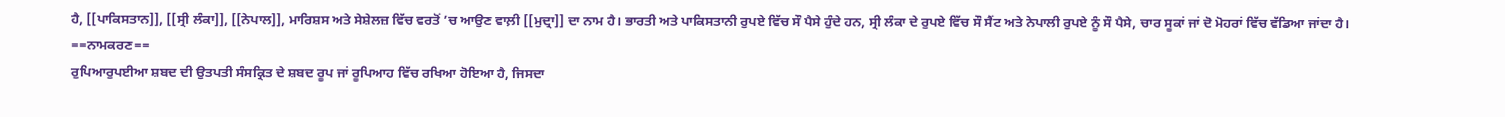ਹੈ, [[ਪਾਕਿਸਤਾਨ]], [[ਸ੍ਰੀ ਲੰਕਾ]], [[ਨੇਪਾਲ]], ਮਾਰਿਸ਼ਸ ਅਤੇ ਸੇਸ਼ੇਲਜ਼ ਵਿੱਚ ਵਰਤੋਂ ’ਚ ਆਉਣ ਵਾਲ਼ੀ [[ਮੁਦ੍ਰਾ]] ਦਾ ਨਾਮ ਹੈ। ਭਾਰਤੀ ਅਤੇ ਪਾਕਿਸਤਾਨੀ ਰੁਪਏ ਵਿੱਚ ਸੌ ਪੈਸੇ ਹੁੰਦੇ ਹਨ, ਸ੍ਰੀ ਲੰਕਾ ਦੇ ਰੁਪਏ ਵਿੱਚ ਸੌ ਸੈਂਟ ਅਤੇ ਨੇਪਾਲੀ ਰੁਪਏ ਨੂੰ ਸੌ ਪੈਸੇ, ਚਾਰ ਸੂਕਾਂ ਜਾਂ ਦੋ ਮੋਹਰਾਂ ਵਿੱਚ ਵੱਡਿਆ ਜਾਂਦਾ ਹੈ।
==ਨਾਮਕਰਣ==
ਰੁਪਿਆਰੁਪਈਆ ਸ਼ਬਦ ਦੀ ਉਤਪਤੀ ਸੰਸਕ੍ਰਿਤ ਦੇ ਸ਼ਬਦ ਰੂਪ ਜਾਂ ਰੂਪਿਆਹ ਵਿੱਚ ਰਖਿਆ ਹੋਇਆ ਹੈ, ਜਿਸਦਾ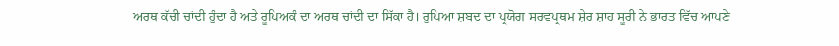ਅਰਥ ਕੱਚੀ ਚਾਂਦੀ ਹੁੰਦਾ ਹੈ ਅਤੇ ਰੂਪਿਅਕੰ ਦਾ ਅਰਥ ਚਾਂਦੀ ਦਾ ਸਿੱਕਾ ਹੈ। ਰੁਪਿਆ ਸ਼ਬਦ ਦਾ ਪ੍ਰਯੋਗ ਸਰਵਪ੍ਰਥਮ ਸ਼ੇਰ ਸ਼ਾਹ ਸੂਰੀ ਨੇ ਭਾਰਤ ਵਿੱਚ ਆਪਣੇ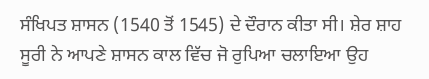ਸੰਖਿਪਤ ਸ਼ਾਸਨ (1540 ਤੋਂ 1545) ਦੇ ਦੌਰਾਨ ਕੀਤਾ ਸੀ। ਸ਼ੇਰ ਸ਼ਾਹ ਸੂਰੀ ਨੇ ਆਪਣੇ ਸ਼ਾਸਨ ਕਾਲ ਵਿੱਚ ਜੋ ਰੁਪਿਆ ਚਲਾਇਆ ਉਹ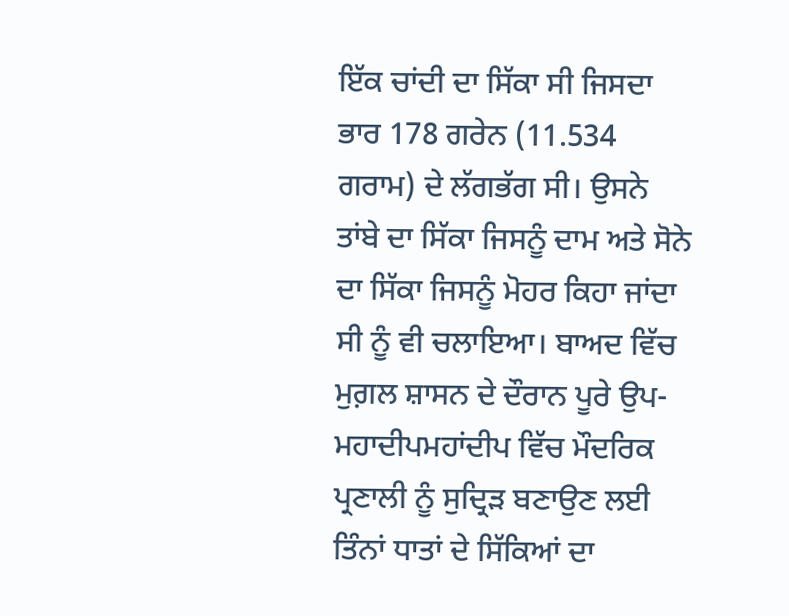ਇੱਕ ਚਾਂਦੀ ਦਾ ਸਿੱਕਾ ਸੀ ਜਿਸਦਾ ਭਾਰ 178 ਗਰੇਨ (11.534 ਗਰਾਮ) ਦੇ ਲੱਗਭੱਗ ਸੀ। ਉਸਨੇ ਤਾਂਬੇ ਦਾ ਸਿੱਕਾ ਜਿਸਨੂੰ ਦਾਮ ਅਤੇ ਸੋਨੇ ਦਾ ਸਿੱਕਾ ਜਿਸਨੂੰ ਮੋਹਰ ਕਿਹਾ ਜਾਂਦਾ ਸੀ ਨੂੰ ਵੀ ਚਲਾਇਆ। ਬਾਅਦ ਵਿੱਚ ਮੁਗ਼ਲ ਸ਼ਾਸਨ ਦੇ ਦੌਰਾਨ ਪੂਰੇ ਉਪ-ਮਹਾਦੀਪਮਹਾਂਦੀਪ ਵਿੱਚ ਮੌਦਰਿਕ ਪ੍ਰਣਾਲੀ ਨੂੰ ਸੁਦ੍ਰਿੜ ਬਣਾਉਣ ਲਈ ਤਿੰਨਾਂ ਧਾਤਾਂ ਦੇ ਸਿੱਕਿਆਂ ਦਾ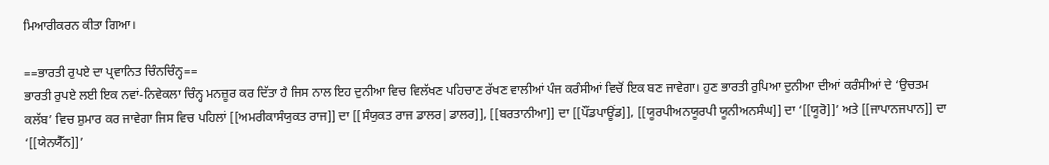ਮਿਆਰੀਕਰਨ ਕੀਤਾ ਗਿਆ।

==ਭਾਰਤੀ ਰੁਪਏ ਦਾ ਪ੍ਰਵਾਨਿਤ ਚਿੰਨਚਿੰਨ੍ਹ==
ਭਾਰਤੀ ਰੁਪਏ ਲਈ ਇਕ ਨਵਾਂ-ਨਿਵੇਕਲਾ ਚਿੰਨ੍ਹ ਮਨਜ਼ੂਰ ਕਰ ਦਿੱਤਾ ਹੈ ਜਿਸ ਨਾਲ ਇਹ ਦੁਨੀਆ ਵਿਚ ਵਿਲੱਖਣ ਪਹਿਚਾਣ ਰੱਖਣ ਵਾਲੀਆਂ ਪੰਜ ਕਰੰਸੀਆਂ ਵਿਚੋਂ ਇਕ ਬਣ ਜਾਵੇਗਾ। ਹੁਣ ਭਾਰਤੀ ਰੁਪਿਆ ਦੁਨੀਆ ਦੀਆਂ ਕਰੰਸੀਆਂ ਦੇ ‘ਉਚਤਮ ਕਲੱਬ’ ਵਿਚ ਸ਼ੁਮਾਰ ਕਰ ਜਾਵੇਗਾ ਜਿਸ ਵਿਚ ਪਹਿਲਾਂ [[ਅਮਰੀਕਾਸੰਯੁਕਤ ਰਾਜ]] ਦਾ [[ਸੰਯੁਕਤ ਰਾਜ ਡਾਲਰ|ਡਾਲਰ]], [[ਬਰਤਾਨੀਆ]] ਦਾ [[ਪੌਂਡਪਾਊਂਡ]], [[ਯੂਰਪੀਅਨਯੂਰਪੀ ਯੂਨੀਅਨਸੰਘ]] ਦਾ ‘[[ਯੂਰੋ]]’ ਅਤੇ [[ਜਾਪਾਨਜਪਾਨ]] ਦਾ ‘[[ਯੇਨਯੈੱਨ]]’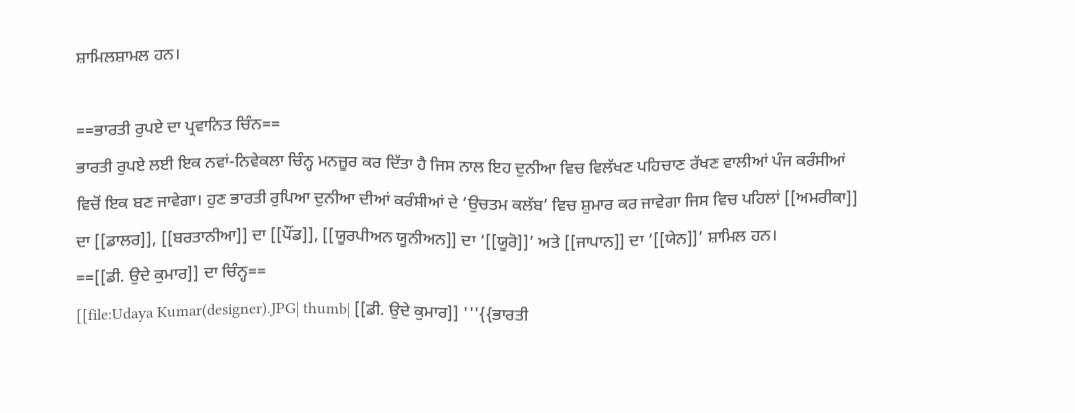ਸ਼ਾਮਿਲਸ਼ਾਮਲ ਹਨ।

==ਭਾਰਤੀ ਰੁਪਏ ਦਾ ਪ੍ਰਵਾਨਿਤ ਚਿੰਨ==
ਭਾਰਤੀ ਰੁਪਏ ਲਈ ਇਕ ਨਵਾਂ-ਨਿਵੇਕਲਾ ਚਿੰਨ੍ਹ ਮਨਜ਼ੂਰ ਕਰ ਦਿੱਤਾ ਹੈ ਜਿਸ ਨਾਲ ਇਹ ਦੁਨੀਆ ਵਿਚ ਵਿਲੱਖਣ ਪਹਿਚਾਣ ਰੱਖਣ ਵਾਲੀਆਂ ਪੰਜ ਕਰੰਸੀਆਂ ਵਿਚੋਂ ਇਕ ਬਣ ਜਾਵੇਗਾ। ਹੁਣ ਭਾਰਤੀ ਰੁਪਿਆ ਦੁਨੀਆ ਦੀਆਂ ਕਰੰਸੀਆਂ ਦੇ ‘ਉਚਤਮ ਕਲੱਬ’ ਵਿਚ ਸ਼ੁਮਾਰ ਕਰ ਜਾਵੇਗਾ ਜਿਸ ਵਿਚ ਪਹਿਲਾਂ [[ਅਮਰੀਕਾ]] ਦਾ [[ਡਾਲਰ]], [[ਬਰਤਾਨੀਆ]] ਦਾ [[ਪੌਂਡ]], [[ਯੂਰਪੀਅਨ ਯੂਨੀਅਨ]] ਦਾ ‘[[ਯੂਰੋ]]’ ਅਤੇ [[ਜਾਪਾਨ]] ਦਾ ‘[[ਯੇਨ]]’ ਸ਼ਾਮਿਲ ਹਨ।
==[[ਡੀ. ਉਦੇ ਕੁਮਾਰ]] ਦਾ ਚਿੰਨ੍ਹ==
[[file:Udaya Kumar(designer).JPG| thumb| [[ਡੀ. ਉਦੇ ਕੁਮਾਰ]] '''{{ਭਾਰਤੀ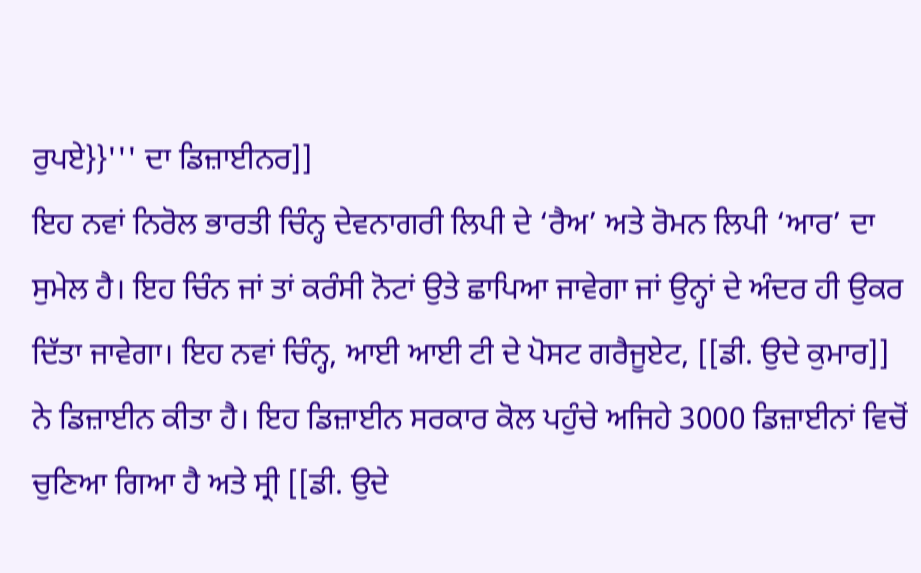ਰੁਪਏ}}''' ਦਾ ਡਿਜ਼ਾਈਨਰ]]
ਇਹ ਨਵਾਂ ਨਿਰੋਲ ਭਾਰਤੀ ਚਿੰਨ੍ਹ ਦੇਵਨਾਗਰੀ ਲਿਪੀ ਦੇ ‘ਰੈਅ’ ਅਤੇ ਰੋਮਨ ਲਿਪੀ ‘ਆਰ’ ਦਾ ਸੁਮੇਲ ਹੈ। ਇਹ ਚਿੰਨ ਜਾਂ ਤਾਂ ਕਰੰਸੀ ਨੋਟਾਂ ਉਤੇ ਛਾਪਿਆ ਜਾਵੇਗਾ ਜਾਂ ਉਨ੍ਹਾਂ ਦੇ ਅੰਦਰ ਹੀ ਉਕਰ ਦਿੱਤਾ ਜਾਵੇਗਾ। ਇਹ ਨਵਾਂ ਚਿੰਨ੍ਹ, ਆਈ ਆਈ ਟੀ ਦੇ ਪੋਸਟ ਗਰੈਜੂਏਟ, [[ਡੀ. ਉਦੇ ਕੁਮਾਰ]] ਨੇ ਡਿਜ਼ਾਈਨ ਕੀਤਾ ਹੈ। ਇਹ ਡਿਜ਼ਾਈਨ ਸਰਕਾਰ ਕੋਲ ਪਹੁੰਚੇ ਅਜਿਹੇ 3000 ਡਿਜ਼ਾਈਨਾਂ ਵਿਚੋਂ ਚੁਣਿਆ ਗਿਆ ਹੈ ਅਤੇ ਸ੍ਰੀ [[ਡੀ. ਉਦੇ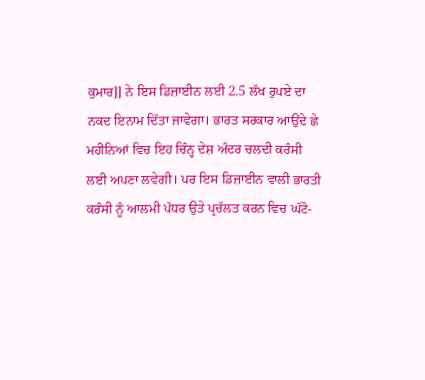ਕੁਮਾਰ]] ਨੇ ਇਸ ਡਿਜ਼ਾਈਨ ਲਈ 2.5 ਲੱਖ ਰੁਪਏ ਦਾ ਨਕਦ ਇਨਾਮ ਦਿੱਤਾ ਜਾਵੇਗਾ। ਭਾਰਤ ਸਰਕਾਰ ਆਉਂਦੇ ਛੇ ਮਹੀਨਿਆਂ ਵਿਚ ਇਹ ਚਿੰਨ੍ਹ ਦੇਸ਼ ਅੰਦਰ ਚਲਦੀ ਕਰੰਸੀ ਲਈ ਅਪਣਾ ਲਵੇਗੀ। ਪਰ ਇਸ ਡਿਜ਼ਾਈਨ ਵਾਲੀ ਭਾਰਤੀ ਕਰੰਸੀ ਨੂੰ ਆਲਮੀ ਪੱਧਰ ਉਤੇ ਪ੍ਰਚੱਲਤ ਕਰਨ ਵਿਚ ਘੱਟੋ-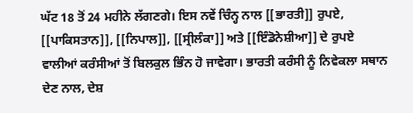ਘੱਟ 18 ਤੋਂ 24 ਮਹੀਨੇ ਲੱਗਣਗੇ। ਇਸ ਨਵੇਂ ਚਿੰਨ੍ਹ ਨਾਲ [[ਭਾਰਤੀ]] ਰੁਪਏ, [[ਪਾਕਿਸਤਾਨ]], [[ਨਿਪਾਲ]], [[ਸ੍ਰੀਲੰਕਾ]] ਅਤੇ [[ਇੰਡੋਨੇਸ਼ੀਆ]] ਦੇ ਰੁਪਏ ਵਾਲੀਆਂ ਕਰੰਸੀਆਂ ਤੋਂ ਬਿਲਕੁਲ ਭਿੰਨ ਹੋ ਜਾਵੇਗਾ। ਭਾਰਤੀ ਕਰੰਸੀ ਨੂੰ ਨਿਵੇਕਲਾ ਸਥਾਨ ਦੇਣ ਨਾਲ, ਦੇਸ਼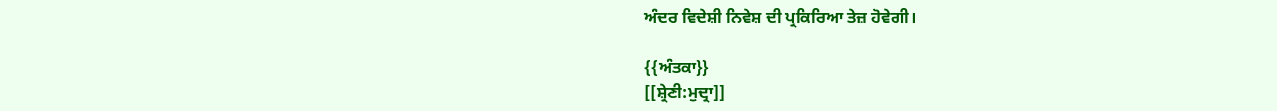ਅੰਦਰ ਵਿਦੇਸ਼ੀ ਨਿਵੇਸ਼ ਦੀ ਪ੍ਰਕਿਰਿਆ ਤੇਜ਼ ਹੋਵੇਗੀ।

{{ਅੰਤਕਾ}}
[[ਸ਼੍ਰੇਣੀ:ਮੁਦ੍ਰਾ]]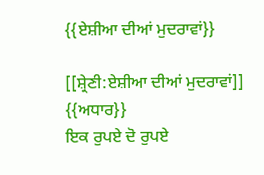{{ਏਸ਼ੀਆ ਦੀਆਂ ਮੁਦਰਾਵਾਂ}}

[[ਸ਼੍ਰੇਣੀ:ਏਸ਼ੀਆ ਦੀਆਂ ਮੁਦਰਾਵਾਂ]]
{{ਅਧਾਰ}}
ਇਕ ਰੁਪਏ ਦੋ ਰੁਪਏ